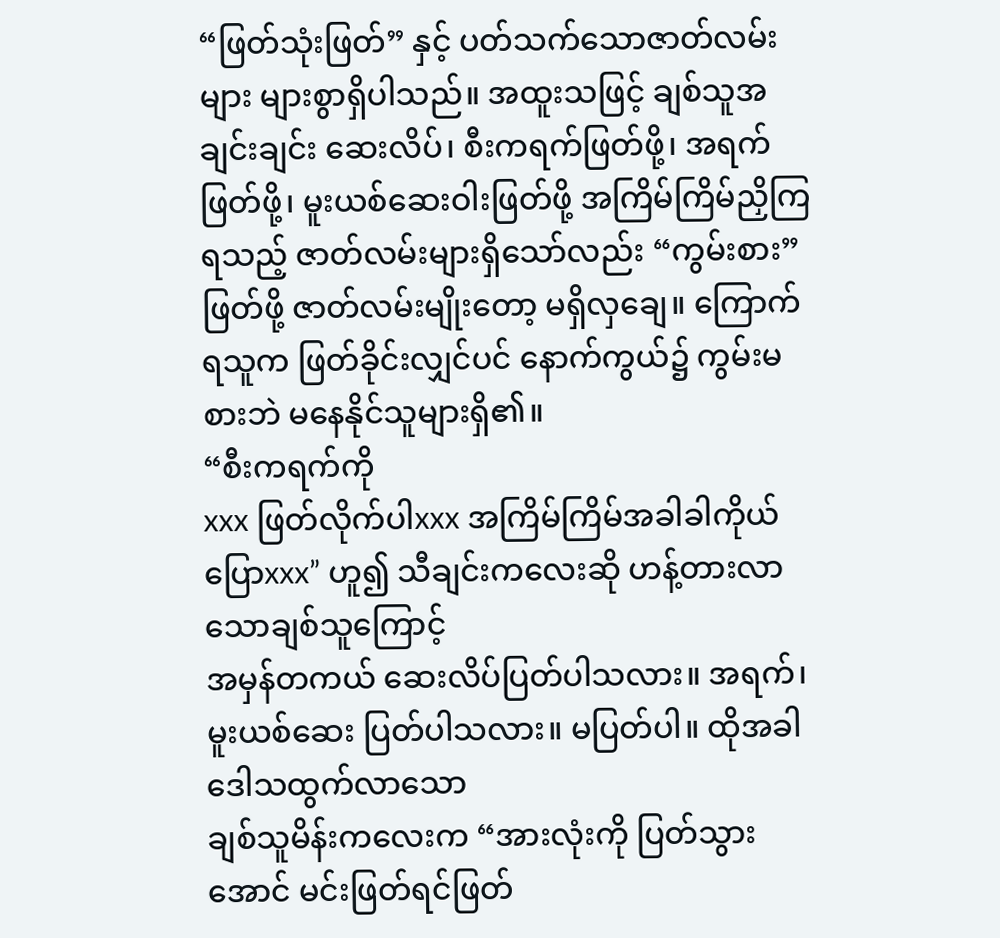“ဖြတ်သုံးဖြတ်” နှင့် ပတ်သက်သောဇာတ်လမ်းများ များစွာရှိပါသည်။ အထူးသဖြင့် ချစ်သူအချင်းချင်း ဆေးလိပ်၊ စီးကရက်ဖြတ်ဖို့၊ အရက်ဖြတ်ဖို့၊ မူးယစ်ဆေးဝါးဖြတ်ဖို့ အကြိမ်ကြိမ်ညှိကြရသည့် ဇာတ်လမ်းများရှိသော်လည်း “ကွမ်းစား” ဖြတ်ဖို့ ဇာတ်လမ်းမျိုးတော့ မရှိလှချေ။ ကြောက်ရသူက ဖြတ်ခိုင်းလျှင်ပင် နောက်ကွယ်၌ ကွမ်းမစားဘဲ မနေနိုင်သူများရှိ၏။
“စီးကရက်ကို
xxx ဖြတ်လိုက်ပါxxx အကြိမ်ကြိမ်အခါခါကိုယ်ပြောxxx” ဟူ၍ သီချင်းကလေးဆို ဟန့်တားလာသောချစ်သူကြောင့်
အမှန်တကယ် ဆေးလိပ်ပြတ်ပါသလား။ အရက်၊ မူးယစ်ဆေး ပြတ်ပါသလား။ မပြတ်ပါ။ ထိုအခါ ဒေါသထွက်လာသော
ချစ်သူမိန်းကလေးက “အားလုံးကို ပြတ်သွားအောင် မင်းဖြတ်ရင်ဖြတ်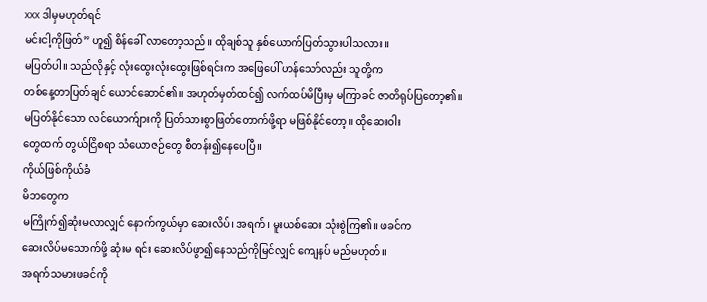xxx ဒါမှမဟုတ်ရင်
မင်းငါ့ကိုဖြတ်” ဟူ၍ စိန်ခေါ် လာတော့သည်။ ထိုချစ်သူ နှစ်ယောက်ပြတ်သွားပါသလား။
မပြတ်ပါ။ သည်လိုနှင့် လုံးထွေးလုံးထွေးဖြစ်ရင်းက အဖြေပေါ် ဟန်သော်လည်း သူတို့က
တစ်နေ့တာပြတ်ချင် ယောင်ဆောင်၏။ အဟုတ်မှတ်ထင်၍ လက်ထပ်မိပြီးမှ မကြာခင် ဇာတိရုပ်ပြတော့၏။
မပြတ်နိုင်သော လင်ယောက်ျားကို ပြတ်သားစွာဖြတ်တောက်ဖို့ရာ မဖြစ်နိုင်တော့။ ထိုဆေးဝါး
တွေထက် တွယ်ငြိစရာ သံယောဇဉ်တွေ စီတန်း၍နေပေပြီ။
ကိုယ်ဖြစ်ကိုယ်ခံ
မိဘတွေက
မကြိုက်၍ဆုံးမလာလျှင် နောက်ကွယ်မှာ ဆေးလိပ်၊ အရက်၊ မူးယစ်ဆေး သုံးစွဲကြ၏။ ဖခင်က
ဆေးလိပ်မသောက်ဖို့ ဆုံးမ ရင်း ဆေးလိပ်ဖွာ၍နေသည်ကိုမြင်လျှင် ကျေနပ် မည်မဟုတ်။
အရက်သမားဖခင်ကို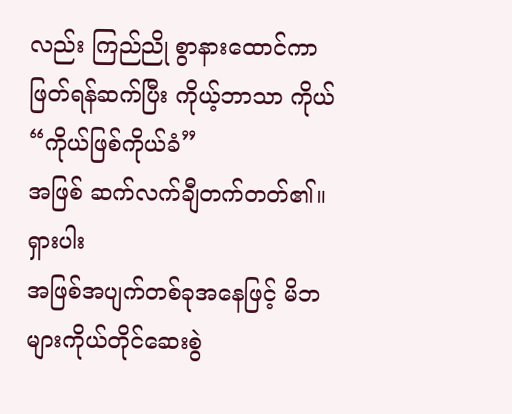လည်း ကြည်ညို စွာနားထောင်ကာ ဖြတ်ရန်ဆက်ပြီး ကိုယ့်ဘာသာ ကိုယ် “ကိုယ်ဖြစ်ကိုယ်ခံ”
အဖြစ် ဆက်လက်ချီတက်တတ်၏။
ရှားပါး
အဖြစ်အပျက်တစ်ခုအနေဖြင့် မိဘများကိုယ်တိုင်ဆေးစွဲ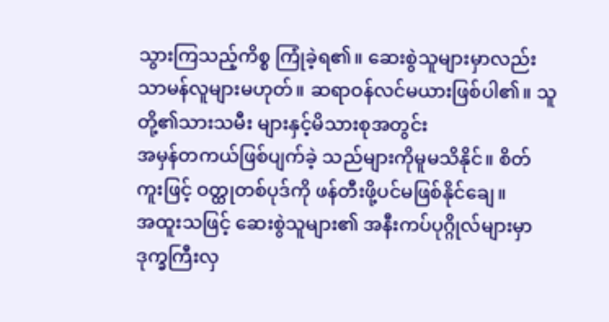သွားကြသည့်ကိစ္စ ကြုံခဲ့ရ၏။ ဆေးစွဲသူများမှာလည်း
သာမန်လူများမဟုတ်။ ဆရာဝန်လင်မယားဖြစ်ပါ၏။ သူတို့၏သားသမီး များနှင့်မိသားစုအတွင်း
အမှန်တကယ်ဖြစ်ပျက်ခဲ့ သည်များကိုမူမသိနိုင်။ စိတ်ကူးဖြင့် ဝတ္ထုတစ်ပုဒ်ကို ဖန်တီးဖို့ပင်မဖြစ်နိုင်ချေ။
အထူးသဖြင့် ဆေးစွဲသူများ၏ အနီးကပ်ပုဂ္ဂိုလ်များမှာ ဒုက္ခကြီးလှ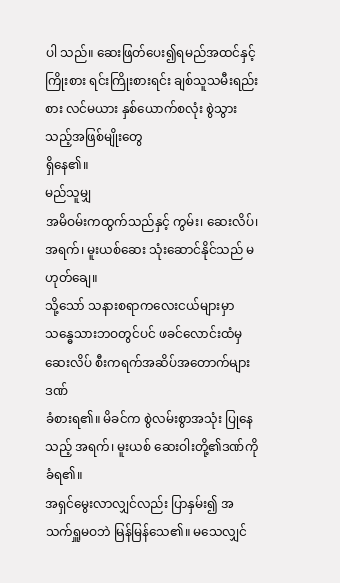ပါ သည်။ ဆေးဖြတ်ပေး၍ရမည်အထင်နှင့်
ကြိုးစား ရင်းကြိုးစားရင်း ချစ်သူသမီးရည်းစား လင်မယား နှစ်ယောက်စလုံး စွဲသွားသည့်အဖြစ်မျိုးတွေ
ရှိနေ၏။
မည်သူမျှ
အမိဝမ်းကထွက်သည်နှင့် ကွမ်း၊ ဆေးလိပ်၊ အရက်၊ မူးယစ်ဆေး သုံးဆောင်နိုင်သည် မဟုတ်ချေ။
သို့သော် သနားစရာကလေးငယ်များမှာ သန္ဓေသားဘဝတွင်ပင် ဖခင်လောင်းထံမှ ဆေးလိပ် စီးကရက်အဆိပ်အတောက်များဒဏ်
ခံစားရ၏။ မိခင်က စွဲလမ်းစွာအသုံး ပြုနေသည့် အရက်၊ မူးယစ် ဆေးဝါးတို့၏ဒဏ်ကို ခံရ၏။
အရှင်မွေးလာလျှင်လည်း ပြာနှမ်း၍ အသက်ရှူမဝဘဲ မြန်မြန်သေ၏။ မသေလျှင်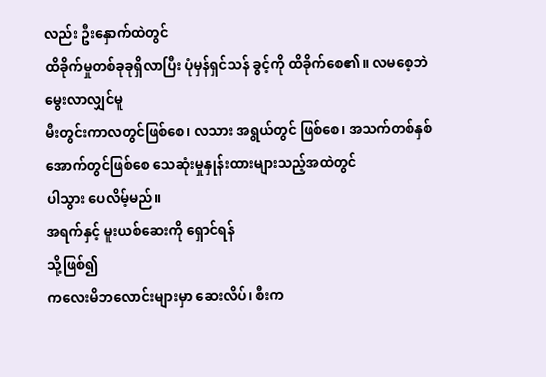လည်း ဦးနှောက်ထဲတွင်
ထိခိုက်မှုတစ်ခုခုရှိလာပြီး ပုံမှန်ရှင်သန် ခွင့်ကို ထိခိုက်စေ၏။ လမစေ့ဘဲ မွေးလာလျှင်မူ
မီးတွင်းကာလတွင်ဖြစ်စေ၊ လသား အရွယ်တွင် ဖြစ်စေ၊ အသက်တစ်နှစ်အောက်တွင်ဖြစ်စေ သေဆုံးမှုနှုန်းထားများသည့်အထဲတွင်
ပါသွား ပေလိမ့်မည်။
အရက်နှင့် မူးယစ်ဆေးကို ရှောင်ရန်
သို့ဖြစ်၍
ကလေးမိဘလောင်းများမှာ ဆေးလိပ်၊ စီးက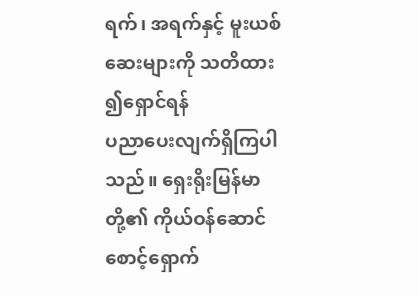ရက်၊ အရက်နှင့် မူးယစ်ဆေးများကို သတိထား ၍ရှောင်ရန်
ပညာပေးလျက်ရှိကြပါသည်။ ရှေးရိုးမြန်မာတို့၏ ကိုယ်ဝန်ဆောင် စောင့်ရှောက်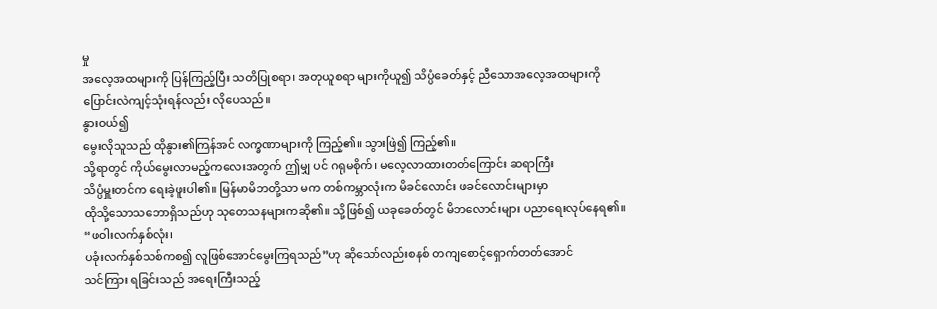မှု
အလေ့အထများကို ပြန်ကြည့်ပြီး သတိပြုစရာ၊ အတုယူစရာ များကိုယူ၍ သိပ္ပံခေတ်နှင့် ညီသောအလေ့အထများကို
ပြောင်းလဲကျင့်သုံးရန်လည်း လိုပေသည်။
နွားဝယ်၍
မွေးလိုသူသည် ထိုနွား၏ကြန်အင် လက္ခဏာများကို ကြည့်၏။ သွားဖြဲ၍ ကြည့်၏။
သို့ရာတွင် ကိုယ်မွေးလာမည့်ကလေးအတွက် ဤမျှ ပင် ဂရုမစိုက်၊ မလေ့လာထားတတ်ကြောင်း ဆရာကြီး
သိပ္ပံမှူးတင်က ရေးခဲ့ဖူးပါ၏။ မြန်မာမိဘတို့သာ မက တစ်ကမ္ဘာလုံးက မိခင်လောင်း ဖခင်လောင်းများမှာ
ထိုသို့သောသဘောရှိသည်ဟု သုတေသနများကဆို၏။ သို့ဖြစ်၍ ယခုခေတ်တွင် မိဘလောင်းများ ပညာရေးလုပ်နေရ၏။
“ဖဝါးလက်နှစ်လုံး၊
ပခုံးလက်နှစ်သစ်ကစ၍ လူဖြစ်အောင်မွေးကြရသည်”ဟု ဆိုသော်လည်းစနစ် တကျစောင့်ရှောက်တတ်အောင်
သင်ကြား ရခြင်းသည် အရေးကြီးသည့်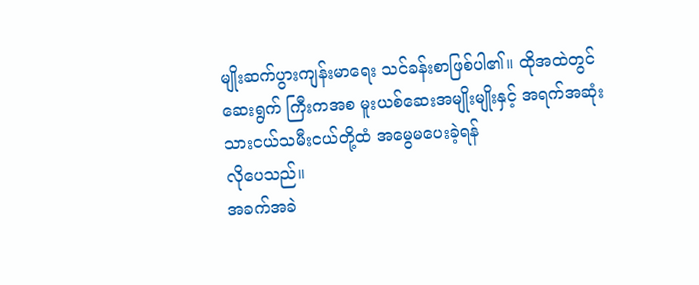မျိုးဆက်ပွားကျန်းမာရေး သင်ခန်းစာဖြစ်ပါ၏။ ထိုအထဲတွင်
ဆေးရွက် ကြီးကအစ မူးယစ်ဆေးအမျိုးမျိုးနှင့် အရက်အဆုံး သားငယ်သမီးငယ်တို့ထံ အမွေမပေးခဲ့ရန်
လိုပေသည်။
အခက်အခဲ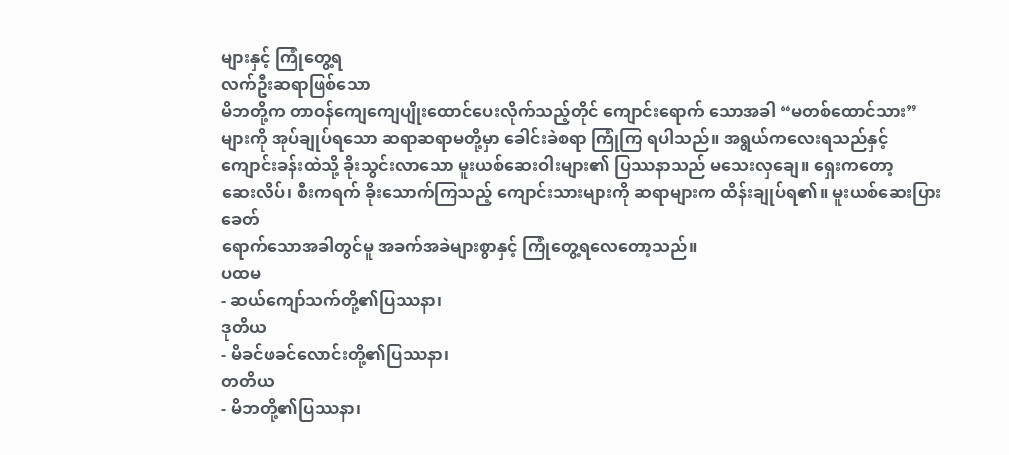များနှင့် ကြုံတွေ့ရ
လက်ဦးဆရာဖြစ်သော
မိဘတို့က တာဝန်ကျေကျေပျိုးထောင်ပေးလိုက်သည့်တိုင် ကျောင်းရောက် သောအခါ “မတစ်ထောင်သား”
များကို အုပ်ချုပ်ရသော ဆရာဆရာမတို့မှာ ခေါင်းခဲစရာ ကြုံကြ ရပါသည်။ အရွယ်ကလေးရသည်နှင့်
ကျောင်းခန်းထဲသို့ ခိုးသွင်းလာသော မူးယစ်ဆေးဝါးများ၏ ပြဿနာသည် မသေးလှချေ။ ရှေးကတော့
ဆေးလိပ်၊ စီးကရက် ခိုးသောက်ကြသည့် ကျောင်းသားများကို ဆရာများက ထိန်းချုပ်ရ၏။ မူးယစ်ဆေးပြားခေတ်
ရောက်သောအခါတွင်မူ အခက်အခဲများစွာနှင့် ကြုံတွေ့ရလေတော့သည်။
ပထမ
- ဆယ်ကျော်သက်တို့၏ပြဿနာ၊
ဒုတိယ
- မိခင်ဖခင်လောင်းတို့၏ပြဿနာ၊
တတိယ
- မိဘတို့၏ပြဿနာ၊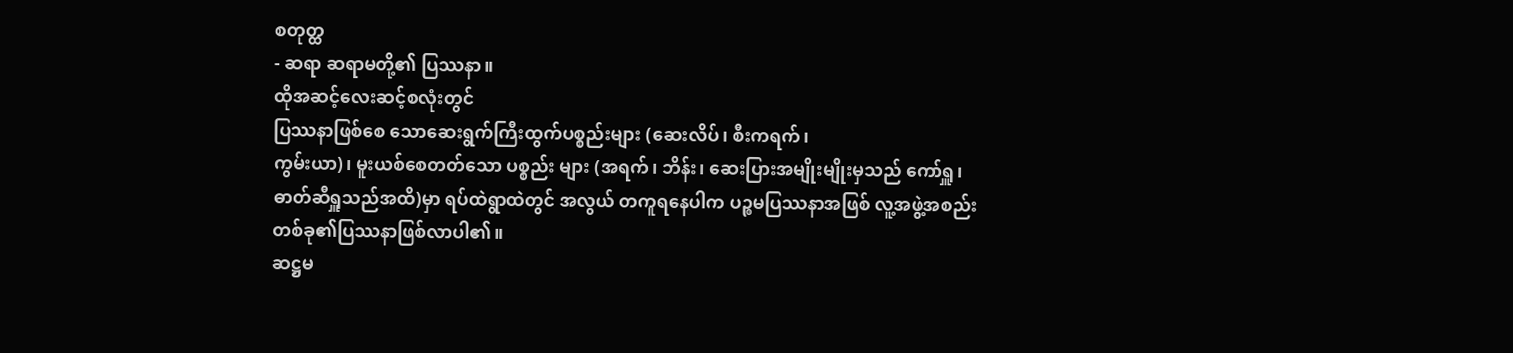စတုတ္ထ
- ဆရာ ဆရာမတို့၏ ပြဿနာ။
ထိုအဆင့်လေးဆင့်စလုံးတွင်
ပြဿနာဖြစ်စေ သောဆေးရွက်ကြီးထွက်ပစ္စည်းများ (ဆေးလိပ်၊ စီးကရက်၊
ကွမ်းယာ)၊ မူးယစ်စေတတ်သော ပစ္စည်း များ (အရက်၊ ဘိန်း၊ ဆေးပြားအမျိုးမျိုးမှသည် ကော်ရှူ၊
ဓာတ်ဆီရှူသည်အထိ)မှာ ရပ်ထဲရွာထဲတွင် အလွယ် တကူရနေပါက ပဉ္စမပြဿနာအဖြစ် လူ့အဖွဲ့အစည်း
တစ်ခု၏ပြဿနာဖြစ်လာပါ၏။
ဆဋ္ဌမ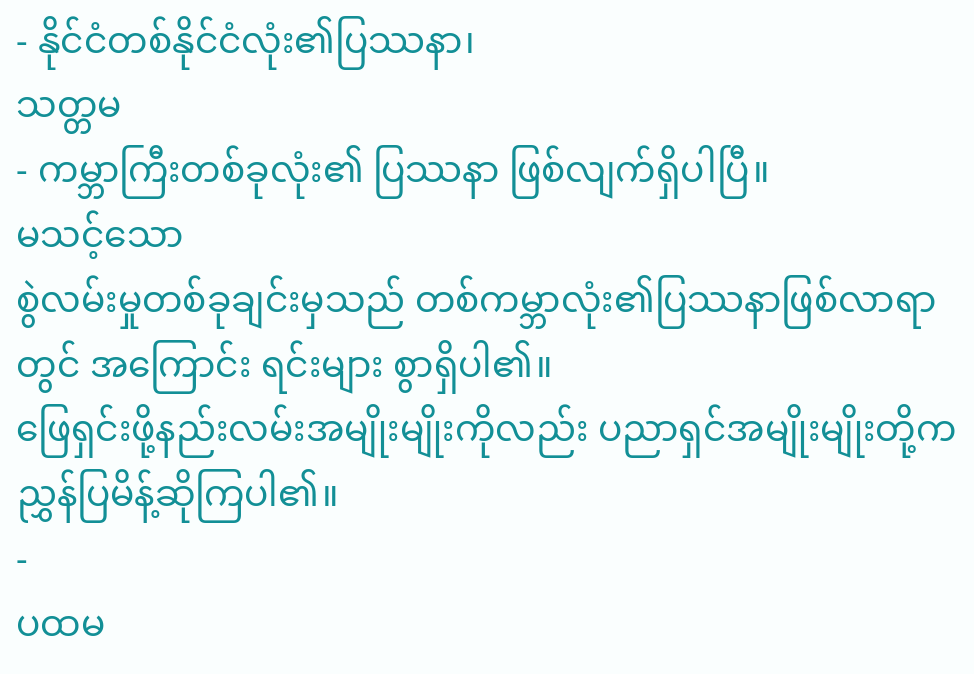- နိုင်ငံတစ်နိုင်ငံလုံး၏ပြဿနာ၊
သတ္တမ
- ကမ္ဘာကြီးတစ်ခုလုံး၏ ပြဿနာ ဖြစ်လျက်ရှိပါပြီ။
မသင့်သော
စွဲလမ်းမှုတစ်ခုချင်းမှသည် တစ်ကမ္ဘာလုံး၏ပြဿနာဖြစ်လာရာတွင် အကြောင်း ရင်းများ စွာရှိပါ၏။
ဖြေရှင်းဖို့နည်းလမ်းအမျိုးမျိုးကိုလည်း ပညာရှင်အမျိုးမျိုးတို့က ညွှန်ပြမိန့်ဆိုကြပါ၏။
-
ပထမ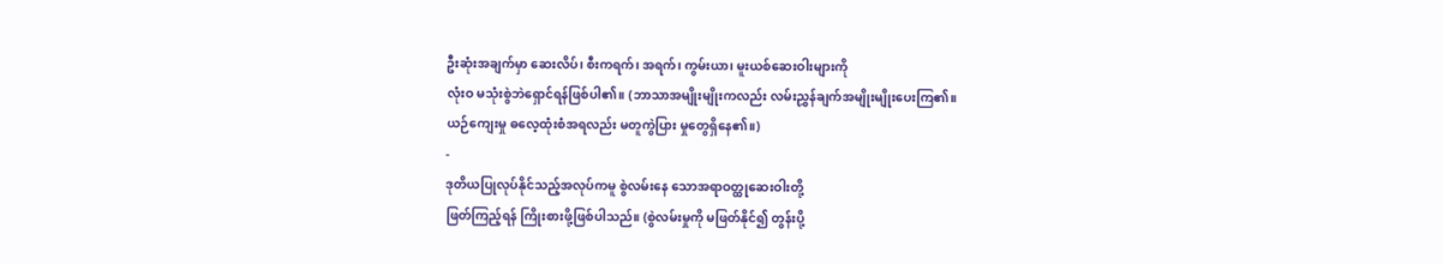ဦးဆုံးအချက်မှာ ဆေးလိပ်၊ စီးကရက်၊ အရက်၊ ကွမ်းယာ၊ မူးယစ်ဆေးဝါးများကို
လုံးဝ မသုံးစွဲဘဲရှောင်ရန်ဖြစ်ပါ၏။ (ဘာသာအမျိုးမျိုးကလည်း လမ်းညွှန်ချက်အမျိုးမျိုးပေးကြ၏။
ယဉ်ကျေးမှု ဓလေ့ထုံးစံအရလည်း မတူကွဲပြား မှုတွေရှိနေ၏။)
-
ဒုတိယပြုလုပ်နိုင်သည့်အလုပ်ကမူ စွဲလမ်းနေ သောအရာဝတ္ထုဆေးဝါးတို့
ဖြတ်ကြည့်ရန် ကြိုးစားဖို့ဖြစ်ပါသည်။ (စွဲလမ်းမှုကို မဖြတ်နိုင်၍ တွန်းပို့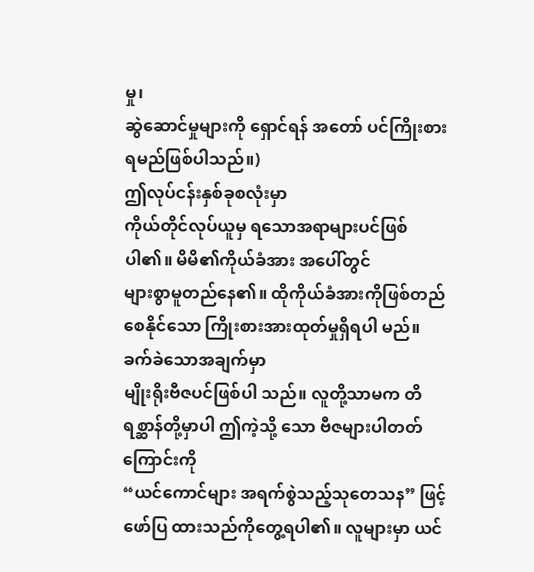မှု၊
ဆွဲဆောင်မှုများကို ရှောင်ရန် အတော် ပင်ကြိုးစားရမည်ဖြစ်ပါသည်။)
ဤလုပ်ငန်းနှစ်ခုစလုံးမှာ
ကိုယ်တိုင်လုပ်ယူမှ ရသောအရာများပင်ဖြစ်ပါ၏။ မိမိ၏ကိုယ်ခံအား အပေါ်တွင်
များစွာမူတည်နေ၏။ ထိုကိုယ်ခံအားကိုဖြစ်တည်စေနိုင်သော ကြိုးစားအားထုတ်မှုရှိရပါ မည်။ ခက်ခဲသောအချက်မှာ
မျိုးရိုးဗီဇပင်ဖြစ်ပါ သည်။ လူတို့သာမက တိရစ္ဆာန်တို့မှာပါ ဤကဲ့သို့ သော ဗီဇများပါတတ်ကြောင်းကို
“ယင်ကောင်များ အရက်စွဲသည့်သုတေသန” ဖြင့် ဖော်ပြ ထားသည်ကိုတွေ့ရပါ၏။ လူများမှာ ယင်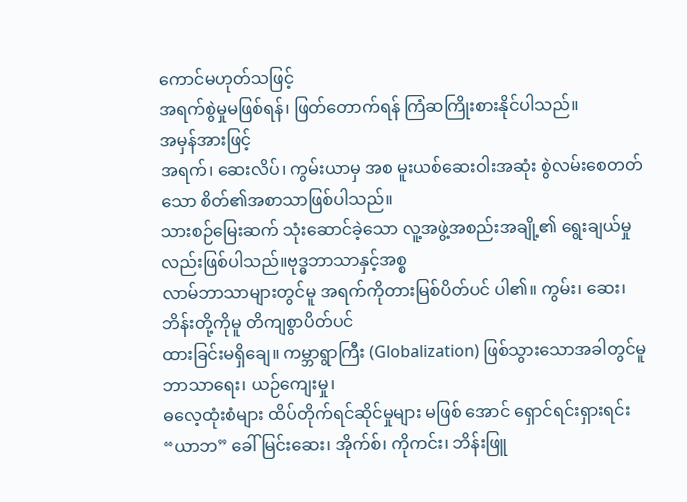ကောင်မဟုတ်သဖြင့်
အရက်စွဲမှုမဖြစ်ရန်၊ ဖြတ်တောက်ရန် ကြံဆကြိုးစားနိုင်ပါသည်။
အမှန်အားဖြင့်
အရက်၊ ဆေးလိပ်၊ ကွမ်းယာမှ အစ မူးယစ်ဆေးဝါးအဆုံး စွဲလမ်းစေတတ်သော စိတ်၏အစာသာဖြစ်ပါသည်။
သားစဉ်မြေးဆက် သုံးဆောင်ခဲ့သော လူ့အဖွဲ့အစည်းအချို့၏ ရွေးချယ်မှုလည်းဖြစ်ပါသည်။ဗုဒ္ဓဘာသာနှင့်အစ္စ
လာမ်ဘာသာများတွင်မူ အရက်ကိုတားမြစ်ပိတ်ပင် ပါ၏။ ကွမ်း၊ ဆေး၊ ဘိန်းတို့ကိုမူ တိကျစွာပိတ်ပင်
ထားခြင်းမရှိချေ။ ကမ္ဘာရွာကြီး (Globalization) ဖြစ်သွားသောအခါတွင်မူ ဘာသာရေး၊ ယဉ်ကျေးမှု၊
ဓလေ့ထုံးစံများ ထိပ်တိုက်ရင်ဆိုင်မှုများ မဖြစ် အောင် ရှောင်ရင်းရှားရင်း
“ယာဘ” ခေါ် မြင်းဆေး၊ အိုက်စ်၊ ကိုကင်း၊ ဘိန်းဖြူ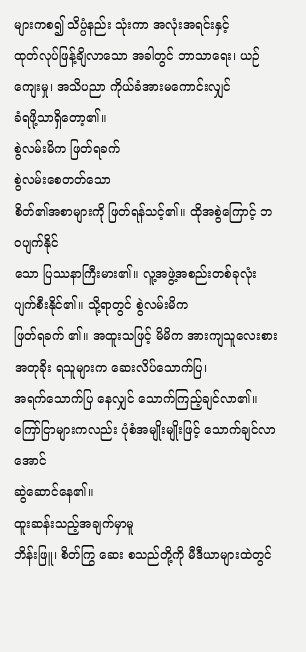များကစ၍ သိပ္ပံနည်း သုံးကာ အလုံးအရင်းနှင့်
ထုတ်လုပ်ဖြန့်ချိလာသော အခါတွင် ဘာသာရေး၊ ယဉ်ကျေးမှု၊ အသိပညာ ကိုယ်ခံအားမကောင်းလျှင်
ခံရဖို့သာရှိတော့၏။
စွဲလမ်းမိက ဖြတ်ရခက်
စွဲလမ်းစေတတ်သော
စိတ်၏အစာများကို ဖြတ်ရန်သင့်၏။ ထိုအစွဲကြောင့် ဘဝပျက်နိုင်
သော ပြဿနာကြီးမား၏။ လူ့အဖွဲ့အစည်းတစ်ခုလုံး ပျက်စီးနိုင်၏။ သို့ရာတွင် စွဲလမ်းမိက
ဖြတ်ရခက် ၏။ အထူးသဖြင့် မိမိက အားကျသူလေးစားအတုခိုး ရသူများက ဆေးလိပ်သောက်ပြ၊
အရက်သောက်ပြ နေလျှင် သောက်ကြည့်ချင်လာ၏။ ကြော်ငြာများကလည်း ပုံစံအမျိုးမျိုးဖြင့် သောက်ချင်လာအောင်
ဆွဲဆောင်နေ၏။
ထူးဆန်းသည့်အချက်မှာမူ
ဘိန်းဖြူ၊ စိတ်ကြွ ဆေး စသည်တို့ကို မီဒီယာများထဲတွင်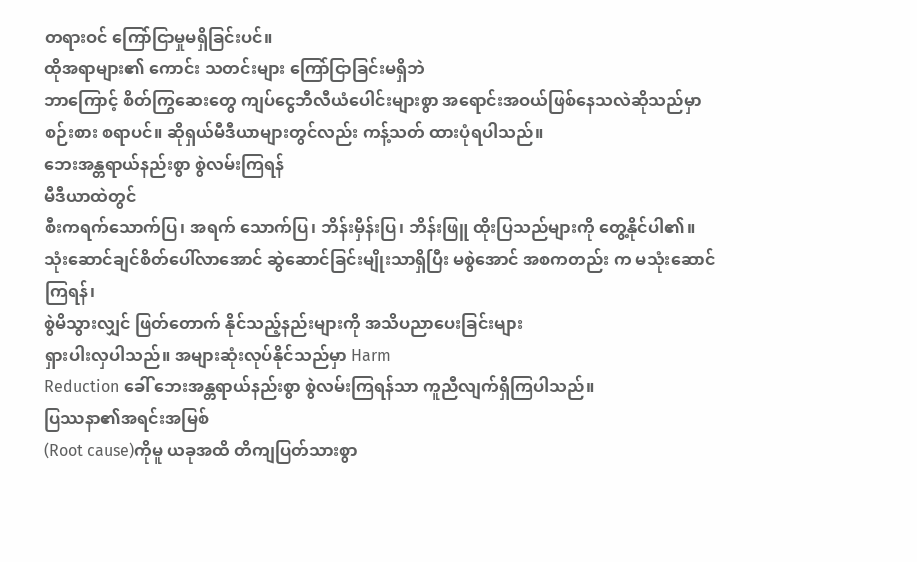တရားဝင် ကြော်ငြာမှုမရှိခြင်းပင်။
ထိုအရာများ၏ ကောင်း သတင်းများ ကြော်ငြာခြင်းမရှိဘဲ
ဘာကြောင့် စိတ်ကြွဆေးတွေ ကျပ်ငွေဘီလီယံပေါင်းများစွာ အရောင်းအဝယ်ဖြစ်နေသလဲဆိုသည်မှာ
စဉ်းစား စရာပင်။ ဆိုရှယ်မီဒီယာများတွင်လည်း ကန့်သတ် ထားပုံရပါသည်။
ဘေးအန္တရာယ်နည်းစွာ စွဲလမ်းကြရန်
မီဒီယာထဲတွင်
စီးကရက်သောက်ပြ၊ အရက် သောက်ပြ၊ ဘိန်းမှိန်းပြ၊ ဘိန်းဖြူ ထိုးပြသည်များကို တွေ့နိုင်ပါ၏။
သုံးဆောင်ချင်စိတ်ပေါ်လာအောင် ဆွဲဆောင်ခြင်းမျိုးသာရှိပြီး မစွဲအောင် အစကတည်း က မသုံးဆောင်ကြရန်၊
စွဲမိသွားလျှင် ဖြတ်တောက် နိုင်သည့်နည်းများကို အသိပညာပေးခြင်းများ
ရှားပါးလှပါသည်။ အများဆုံးလုပ်နိုင်သည်မှာ Harm
Reduction ခေါ် ဘေးအန္တရာယ်နည်းစွာ စွဲလမ်းကြရန်သာ ကူညီလျက်ရှိကြပါသည်။
ပြဿနာ၏အရင်းအမြစ်
(Root cause)ကိုမူ ယခုအထိ တိကျပြတ်သားစွာ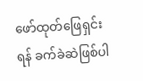ဖော်ထုတ်ဖြေရှင်းရန် ခက်ခဲဆဲဖြစ်ပါ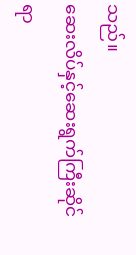သည်။
ဆေးလိပ်နှင့်ဆေးရွက်ကြီးဆိုင်ရာ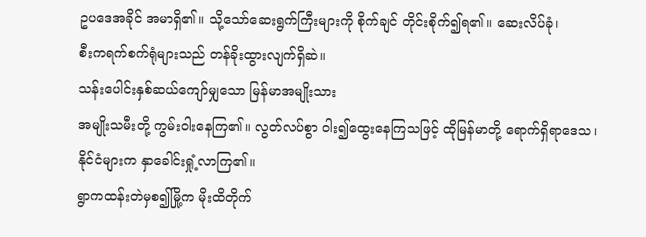ဥပဒေအခိုင် အမာရှိ၏။ သို့သော်ဆေးရွက်ကြီးများကို စိုက်ချင် တိုင်းစိုက်၍ရ၏။ ဆေးလိပ်ခုံ၊
စီးကရက်စက်ရုံများသည် တန်ခိုးထွားလျက်ရှိဆဲ။
သန်းပေါင်းနှစ်ဆယ်ကျော်မျှသော မြန်မာအမျိုးသား
အမျိုးသမီးတို့ ကွမ်းဝါးနေကြ၏။ လွတ်လပ်စွာ ဝါး၍ထွေးနေကြသဖြင့် ထိုမြန်မာတို့ ရောက်ရှိရာဒေသ၊
နိုင်ငံများက နှာခေါင်းရှုံ့လာကြ၏။
ရွာကထန်းတဲမှစ၍မြို့က မိုးထိတိုက်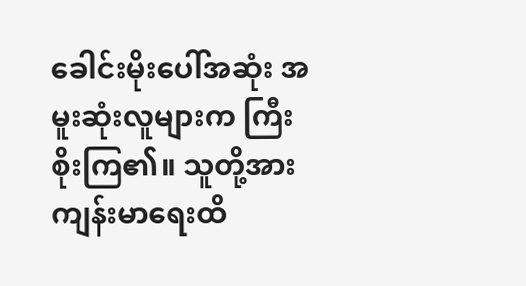ခေါင်းမိုးပေါ်အဆုံး အမူးဆုံးလူများက ကြီးစိုးကြ၏။ သူတို့အား ကျန်းမာရေးထိ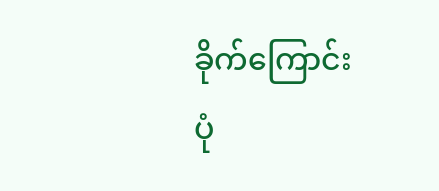ခိုက်ကြောင်း
ပုံ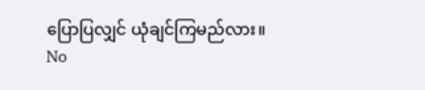ပြောပြလျှင် ယုံချင်ကြမည်လား။
No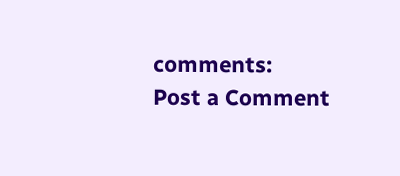comments:
Post a Comment